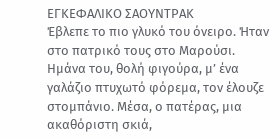ΕΓΚΕΦΑΛΙΚΟ ΣΑΟΥΝΤΡΑΚ
Έβλεπε το πιο γλυκό του όνειρο. Ήταν στο πατρικό τους στο Μαρούσι. Ημάνα του, θολή φιγούρα, μ’ ένα γαλάζιο πτυχωτό φόρεμα, τον έλουζε στομπάνιο. Μέσα, ο πατέρας, μια ακαθόριστη σκιά,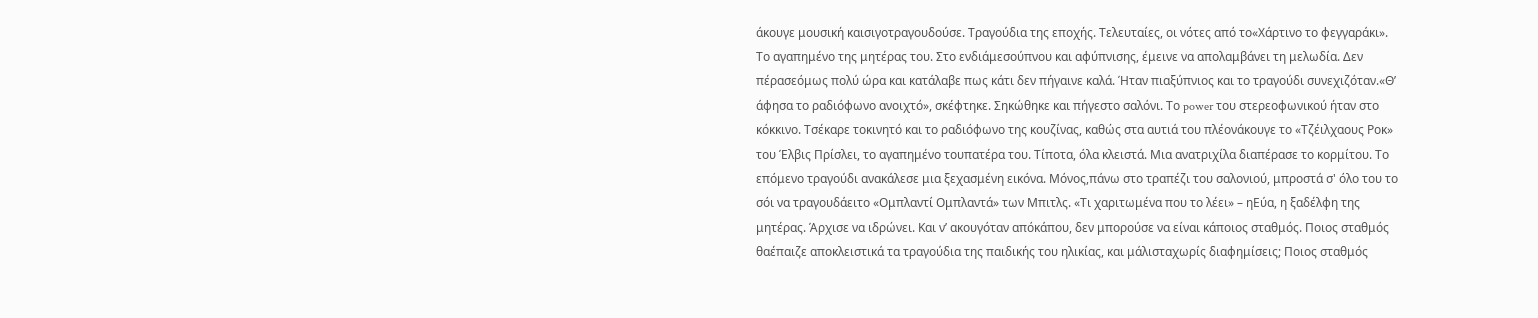άκουγε μουσική καισιγοτραγουδούσε. Τραγούδια της εποχής. Τελευταίες, οι νότες από το«Χάρτινο το φεγγαράκι». Το αγαπημένο της μητέρας του. Στο ενδιάμεσούπνου και αφύπνισης, έμεινε να απολαμβάνει τη μελωδία. Δεν πέρασεόμως πολύ ώρα και κατάλαβε πως κάτι δεν πήγαινε καλά. Ήταν πιαξύπνιος και το τραγούδι συνεχιζόταν.«Θ’ άφησα το ραδιόφωνο ανοιχτό», σκέφτηκε. Σηκώθηκε και πήγεστο σαλόνι. Το power του στερεοφωνικού ήταν στο κόκκινο. Τσέκαρε τοκινητό και το ραδιόφωνο της κουζίνας, καθώς στα αυτιά του πλέονάκουγε το «Τζέιλχαους Ροκ» του Έλβις Πρίσλει, το αγαπημένο τουπατέρα του. Τίποτα, όλα κλειστά. Μια ανατριχίλα διαπέρασε το κορμίτου. Το επόμενο τραγούδι ανακάλεσε μια ξεχασμένη εικόνα. Μόνος,πάνω στο τραπέζι του σαλονιού, μπροστά σ' όλο του το σόι να τραγουδάειτο «Ομπλαντί Ομπλαντά» των Μπιτλς. «Τι χαριτωμένα που το λέει» – ηΕύα, η ξαδέλφη της μητέρας. Άρχισε να ιδρώνει. Και ν’ ακουγόταν απόκάπου, δεν μπορούσε να είναι κάποιος σταθμός. Ποιος σταθμός θαέπαιζε αποκλειστικά τα τραγούδια της παιδικής του ηλικίας, και μάλισταχωρίς διαφημίσεις; Ποιος σταθμός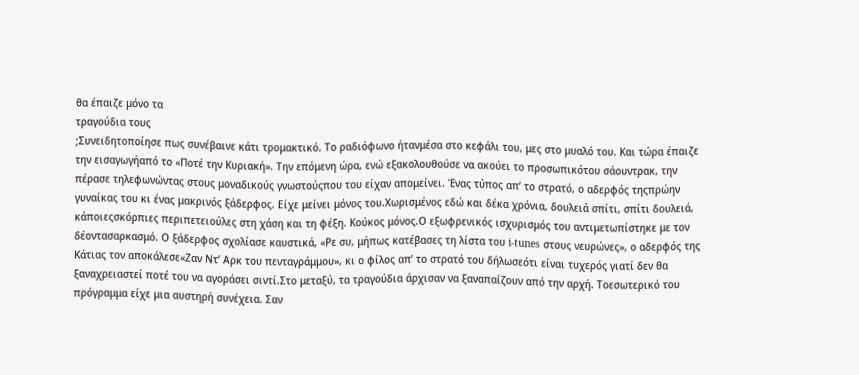θα έπαιζε μόνο τα
τραγούδια τους
;Συνειδητοποίησε πως συνέβαινε κάτι τρομακτικό. Το ραδιόφωνο ήτανμέσα στο κεφάλι του, μες στο μυαλό του. Και τώρα έπαιζε την εισαγωγήαπό το «Ποτέ την Κυριακή». Την επόμενη ώρα, ενώ εξακολουθούσε να ακούει το προσωπικότου σάουντρακ, την πέρασε τηλεφωνώντας στους μοναδικούς γνωστούςπου του είχαν απομείνει. Ένας τύπος απ’ το στρατό, ο αδερφός τηςπρώην γυναίκας του κι ένας μακρινός ξάδερφος. Είχε μείνει μόνος του.Χωρισμένος εδώ και δέκα χρόνια, δουλειά σπίτι, σπίτι δουλειά, κάποιεςσκόρπιες περιπετειούλες στη χάση και τη φέξη. Κούκος μόνος.Ο εξωφρενικός ισχυρισμός του αντιμετωπίστηκε με τον δέοντασαρκασμό. Ο ξάδερφος σχολίασε καυστικά, «Ρε συ, μήπως κατέβασες τη λίστα του i-tunes στους νευρώνες», ο αδερφός της Κάτιας τον αποκάλεσε«Ζαν Ντ’ Αρκ του πενταγράμμου», κι ο φίλος απ’ το στρατό του δήλωσεότι είναι τυχερός γιατί δεν θα ξαναχρειαστεί ποτέ του να αγοράσει σιντί.Στο μεταξύ, τα τραγούδια άρχισαν να ξαναπαίζουν από την αρχή. Τοεσωτερικό του πρόγραμμα είχε μια αυστηρή συνέχεια. Σαν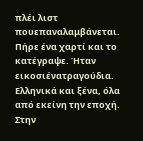πλέι λιστ πουεπαναλαμβάνεται. Πήρε ένα χαρτί και το κατέγραψε. Ήταν εικοσιένατραγούδια. Ελληνικά και ξένα, όλα από εκείνη την εποχή. Στην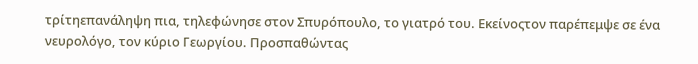τρίτηεπανάληψη πια, τηλεφώνησε στον Σπυρόπουλο, το γιατρό του. Εκείνοςτον παρέπεμψε σε ένα νευρολόγο, τον κύριο Γεωργίου. Προσπαθώντας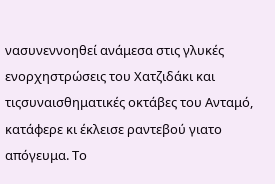νασυνεννοηθεί ανάμεσα στις γλυκές ενορχηστρώσεις του Χατζιδάκι και τιςσυναισθηματικές οκτάβες του Ανταμό, κατάφερε κι έκλεισε ραντεβού γιατο απόγευμα. Το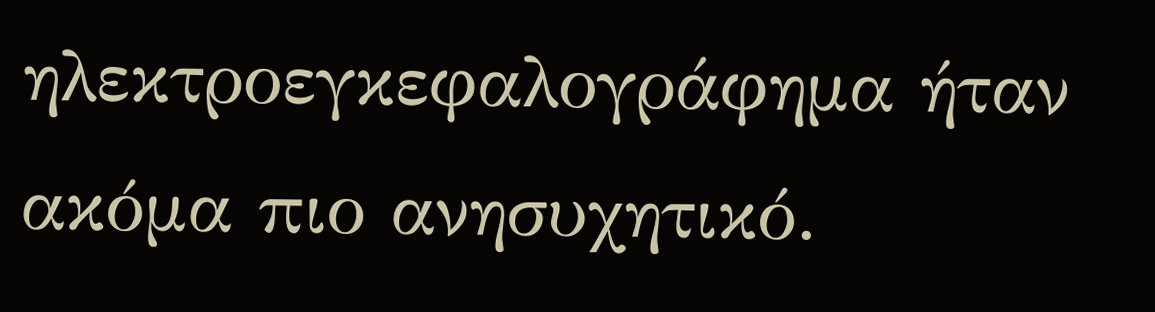ηλεκτροεγκεφαλογράφημα ήταν ακόμα πιο ανησυχητικό.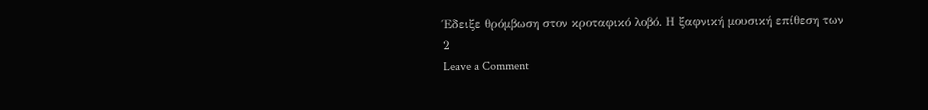Έδειξε θρόμβωση στον κροταφικό λοβό. Η ξαφνική μουσική επίθεση των
2
Leave a Comment